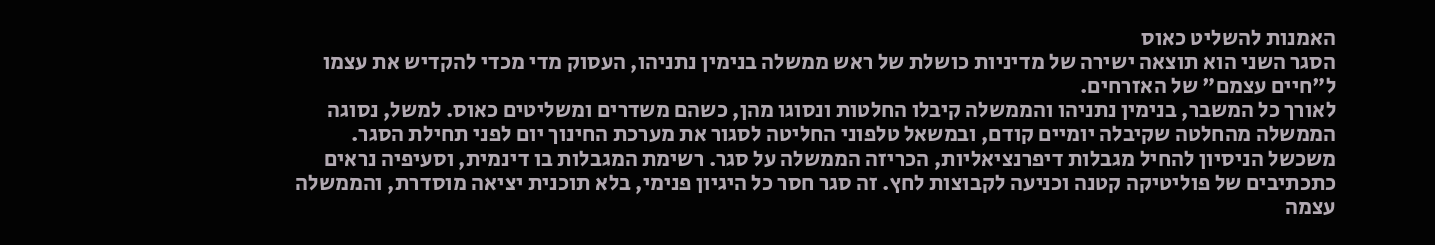האמנות להשליט כאוס
הסגר השני הוא תוצאה ישירה של מדיניות כושלת של ראש ממשלה בנימין נתניהו, העסוק מדי מכדי להקדיש את עצמו ל"חיים עצמם" של האזרחים.
לאורך כל המשבר, בנימין נתניהו והממשלה קיבלו החלטות ונסוגו מהן, כשהם משדרים ומשליטים כאוס. למשל, נסוגה הממשלה מהחלטה שקיבלה יומיים קודם, ובמשאל טלפוני החליטה לסגור את מערכת החינוך יום לפני תחילת הסגר. משכשל הניסיון להחיל מגבלות דיפרנציאליות, הכריזה הממשלה על סגר. רשימת המגבלות בו דינמית, וסעיפיה נראים כתכתיבים של פוליטיקה קטנה וכניעה לקבוצות לחץ. זה סגר חסר כל היגיון פנימי, בלא תוכנית יציאה מוסדרת, והממשלה עצמה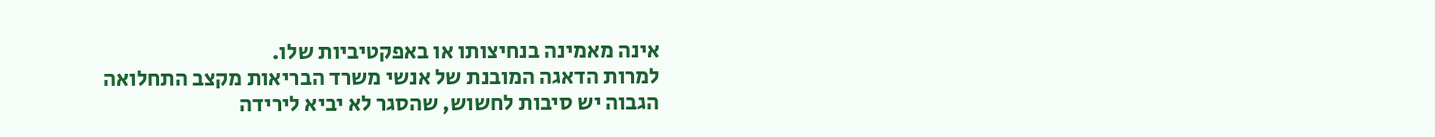אינה מאמינה בנחיצותו או באפקטיביות שלו.
למרות הדאגה המובנת של אנשי משרד הבריאות מקצב התחלואה הגבוה יש סיבות לחשוש, שהסגר לא יביא לירידה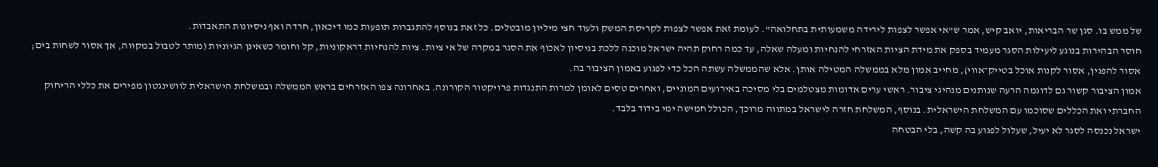של ממש בו. סגן שר הבריאות, יואב קיש, אמר ש"אי אפשר לצפות לירידה משמעותית בתחלואה". לעומת זאת אפשר לצפות לקריסת המשק ולעוד חצי מיליון מובטלים. כל זאת בנוסף להתגברות תופעות כמו דיכאון, חרדה ואף ניסיונות התאבדות.
חוסר הבהירות בנוגע ליעילות הסגר מעמיד בספק את מידת הציות האזרחי להנחיות ומעלה שאלה, עד כמה רחוק תהיה ישראל מוכנה ללכת בניסיון לאכוף את הסגר במקרה של אי ציות. ציות להנחיות דראקוניות, קל וחומר כשאינן הגיוניות (מותר לטבול במקווה, אך אסור לשחות בים; אסור להפגין, אסור לקנות אוכל בטייק־אווי), מחייב אמון מלא בממשלה המטילה אותן. אלא שהממשלה עשתה הכל כדי לפגוע באמון הציבור בה.
אמון הציבור קשור גם לדוגמה הרעה שנותנים מנהיגי ציבור. ראשי ערים אדומות מצטלמים בלי מסיכה באירועים המוניים, ואחרים טסים לאומן למרות התנגדות פרויקטור הקורונה. באחרונה צפו האזרחים בראש הממשלה ובמשלחת הישראלית לוושינגטון מפירים את כללי הריחוק החברתי ואת הכללים שסוכמו עם המשלחת הישראלית. בנוסף, המשלחת חזרה לישראל במתווה מרוכך, הכולל חמישה ימי בידוד בלבד.
ישראל נכנסה לסגר לא יעיל, שעלול לפגוע בה קשה, בלי הבטחה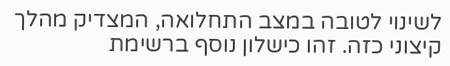לשינוי לטובה במצב התחלואה, המצדיק מהלך קיצוני כזה. זהו כישלון נוסף ברשימת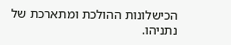הכישלונות ההולכת ומתארכת של נתניהו.